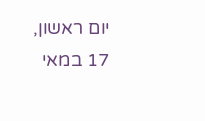יום ראשון, 17 במאי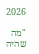2026

"מה שהיה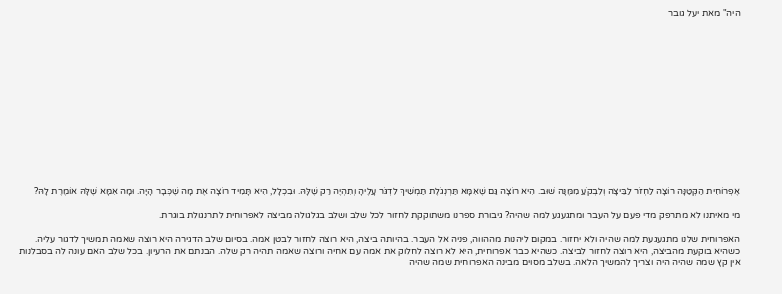היה" מאת יעל גובר














אֶפְרוֹחִית הַקְּטַנָּה רוֹצָה לַחְזֹר לַבֵּיצָה וְלִבְקֹעַ מִמֶּנָּה שׁוּב. הִיא רוֹצָה גַּם שֶׁאִמָּא תַּרְנְגֹלֶת תַּמְשִׁיךְ לִדְגֹּר עָלֶיהָ וְתִהְיֶה רַק שֶׁלָּהּ. וּבִכְלָל, הִיא תָּמִיד רוֹצָה אֶת מָה שֶׁכְּבָר הָיָה. וּמָה אִמָּא שֶׁלָּהּ אוֹמֶרֶת לָהּ?

מי מאיתנו לא מתרפק מדי פעם על העבר ומתגעגע למה שהיה? גיבורת ספרנו משתוקקת לחזור לכל שלב ושלב בגלגולה מביצה לאפרוחית לתרנגולת בוגרת.

האפרוחית שלנו מתגעגעת למה שהיה ולא יחזור. במקום ליהנות מההווה, פניה אל העבר. בהיותה ביצה, היא רוצה לחזור לבטן אמה. בסיום שלב הדגירה היא רוצה שאמה תמשיך לדגור עליה. כשהיא בוקעת מהביצה, היא רוצה לחזור לביצה. כשהיא כבר אפרוחית, היא לא רוצה לחלוק את אמה עם אחיה ורוצה שאמה תהיה רק שלה. הבנתם את הרעיון. בכל שלב האם עונה לה בסבלנות אין קץ שמה שהיה היה וצריך להמשיך הלאה. בשלב מסוים מבינה האפרוחית שמה שהיה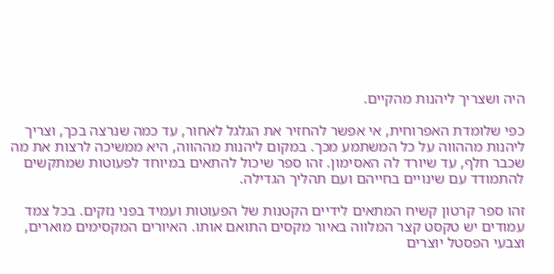היה ושצריך ליהנות מהקיים.

כפי שלומדת האפרוחית, אי אפשר להחזיר את הגלגל לאחור, עד כמה שנרצה בכך, וצריך ליהנות מההווה על כל המשתמע מכך. במקום ליהנות מההווה, היא ממשיכה לרצות את מה שכבר חלף, עד שיורד לה האסימון. זהו ספר שיכול להתאים במיוחד לפעוטות שמתקשים להתמודד עם שינויים בחייהם ועם תהליך הגדילה.

זהו ספר קרטון קשיח המתאים לידיים הקטנות של הפעוטות ועמיד בפני נזקים. בכל צמד עמודים יש טקסט קצר המלווה באיור מקסים התואם אותו. האיורים המקסימים מוארים, וצבעי הפסטל יוצרים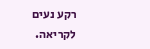רקע נעים לקריאה.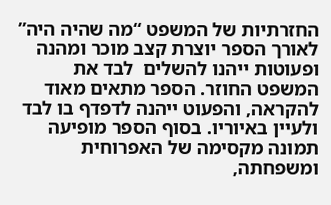החזרתיות של המשפט “מה שהיה היה”  לאורך הספר יוצרת קצב מוכר ומהנה ופעוטות ייהנו להשלים  לבד את המשפט החוזר. הספר מתאים מאוד להקראה, והפעוט ייהנה לדפדף בו לבד ולעיין באיוריו. בסוף הספר מופיעה תמונה מקסימה של האפרוחית ומשפחתה,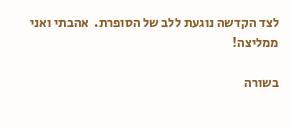לצד הקדשה נוגעת ללב של הסופרת.  אהבתי ואני ממליצה!

בשורה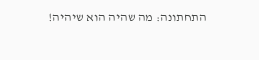התחתונה: מה שהיה הוא שיהיה!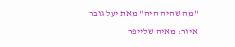"מה שהיה היה" מאת יעל גובר
איור: מאיה שלייפר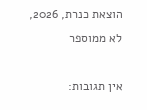הוצאת כנרת, 2026, לא ממוספר

אין תגובות: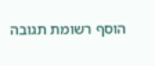הוסף רשומת תגובה